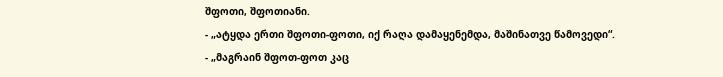შფოთი, შფოთიანი.
- „ატყდა ერთი შფოთი-ფოთი, იქ რაღა დამაყენემდა, მაშინათვე წამოვედი“.
- „მაგრაინ შფოთ-ფოთ კაც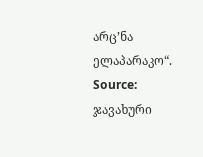არც’ნა ელაპარაკო“.
Source: ჯავახური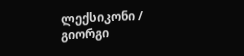ლექსიკონი / გიორგი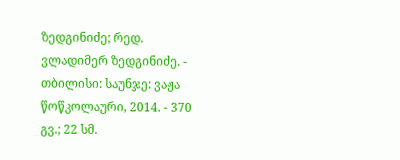ზედგინიძე; რედ. ვლადიმერ ზედგინიძე. - თბილისი: საუნჯე: ვაჟა წოწკოლაური, 2014. - 370 გვ.; 22 სმ.